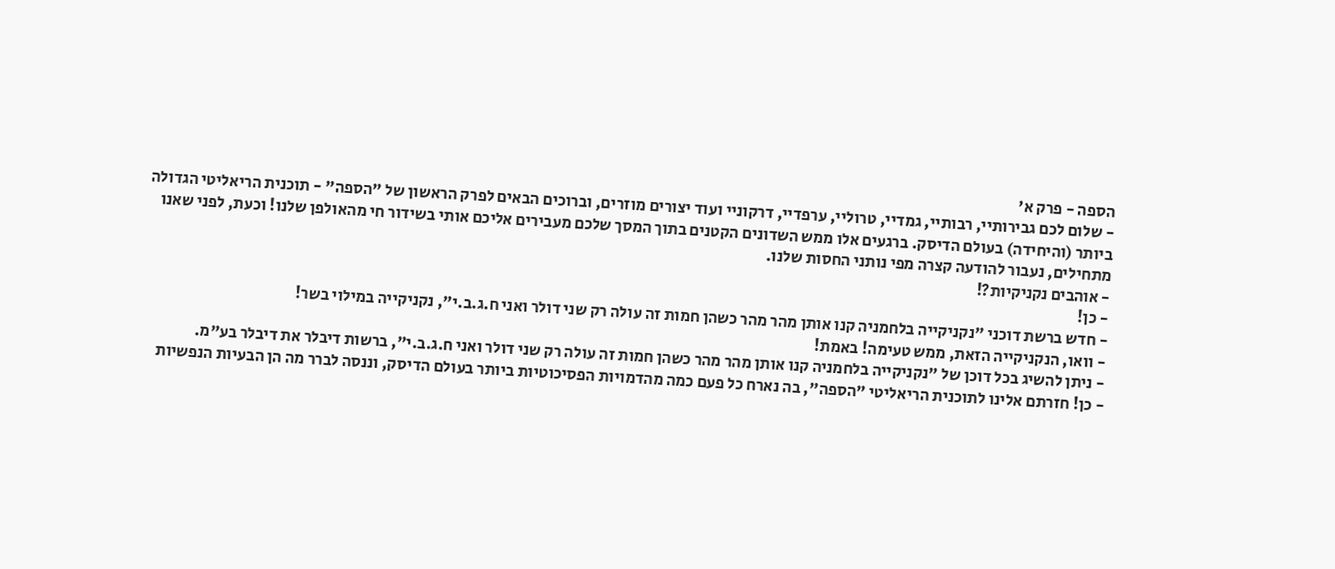הספה - פרק א'
- שלום לכם גבירותיי, רבותיי, גמדיי, טרוליי, ערפדיי, דרקוניי ועוד יצורים מוזרים, וברוכים הבאים לפרק הראשון של "הספה" - תוכנית הריאליטי הגדולה ביותר (והיחידה) בעולם הדיסק. ברגעים אלו ממש השדונים הקטנים בתוך המסך שלכם מעבירים אליכם אותי בשידור חי מהאולפן שלנו! וכעת, לפני שאנו מתחילים, נעבור להודעה קצרה מפי נותני החסות שלנו.
- אוהבים נקניקיות?!
- כן!
- חדש ברשת דוכני "נקניקייה בלחמניה קנו אותן מהר מהר כשהן חמות זה עולה רק שני דולר ואני ח.ג.ב.י", נקניקייה במילוי בשר!
- וואו, הנקניקייה הזאת, ממש טעימה! באמת!
- ניתן להשיג בכל דוכן של "נקניקייה בלחמניה קנו אותן מהר מהר כשהן חמות זה עולה רק שני דולר ואני ח.ג.ב.י", ברשות דיבלר את דיבלר בע"מ.
- כן! חזרתם אלינו לתוכנית הריאליטי "הספה", בה נארח כל פעם כמה מהדמויות הפסיכוטיות ביותר בעולם הדיסק, וננסה לברר מה הן הבעיות הנפשיות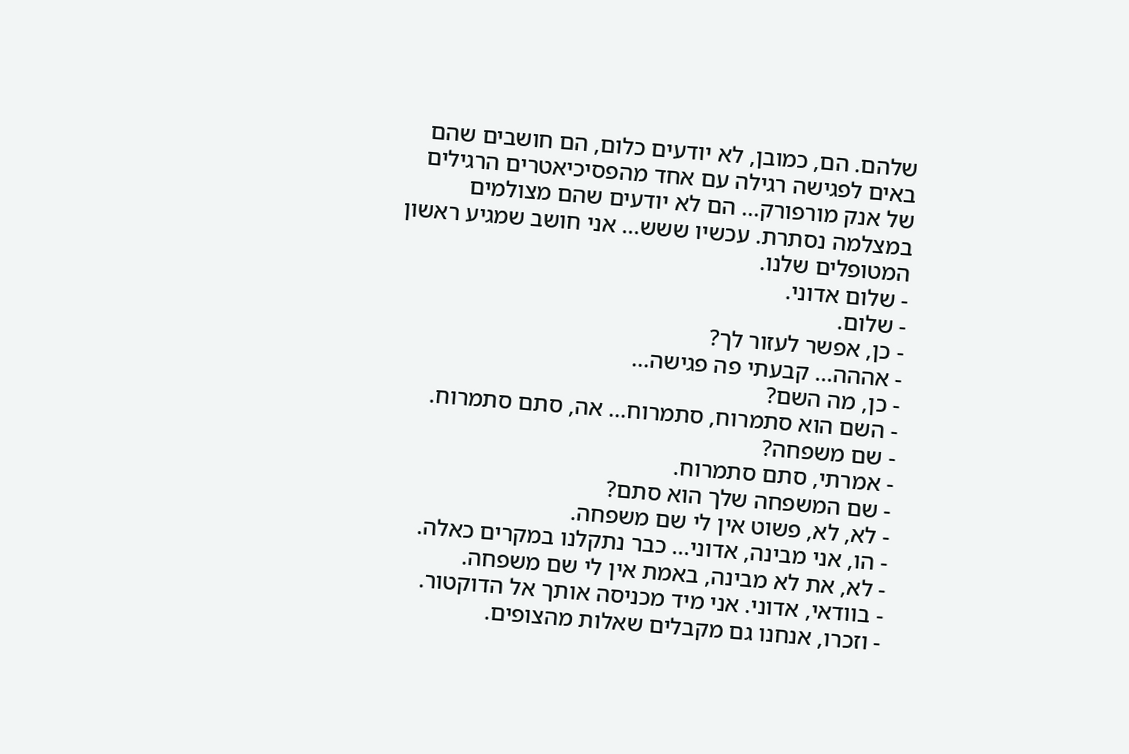שלהם. הם, כמובן, לא יודעים כלום, הם חושבים שהם באים לפגישה רגילה עם אחד מהפסיכיאטרים הרגילים של אנק מורפורק... הם לא יודעים שהם מצולמים במצלמה נסתרת. עכשיו ששש... אני חושב שמגיע ראשון המטופלים שלנו.
- שלום אדוני.
- שלום.
- כן, אפשר לעזור לך?
- אההה... קבעתי פה פגישה...
- כן, מה השם?
- השם הוא סתמרוח, סתמרוח... אה, סתם סתמרוח.
- שם משפחה?
- אמרתי, סתם סתמרוח.
- שם המשפחה שלך הוא סתם?
- לא, לא, פשוט אין לי שם משפחה.
- הו, אני מבינה, אדוני... כבר נתקלנו במקרים כאלה.
- לא, את לא מבינה, באמת אין לי שם משפחה.
- בוודאי, אדוני. אני מיד מכניסה אותך אל הדוקטור.
- וזכרו, אנחנו גם מקבלים שאלות מהצופים.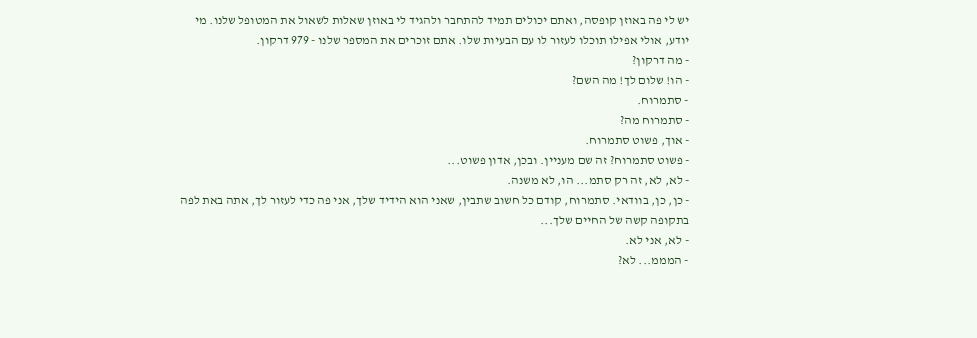יש לי פה באוזן קופסה, ואתם יכולים תמיד להתחבר ולהגיד לי באוזן שאלות לשאול את המטופל שלנו. מי יודע, אולי אפילו תוכלו לעזור לו עם הבעיות שלו. אתם זוכרים את המספר שלנו - 979 דרקון.
- מה דרקון?
- הו! שלום לך! מה השם?
- סתמרוח.
- סתמרוח מה?
- אוך, פשוט סתמרוח.
- פשוט סתמרוח? זה שם מעניין. ובכן, אדון פשוט...
- לא, לא, זה רק סתמ... הו, לא משנה.
- כן, כן, בוודאי. סתמרוח, קודם כל חשוב שתבין, שאני הוא הידיד שלך, אני פה כדי לעזור לך, אתה באת לפה בתקופה קשה של החיים שלך...
- לא, אני לא.
- המממ... לא?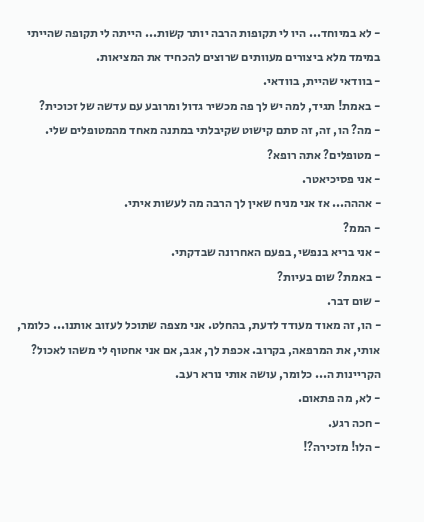- לא במיוחד... היו לי תקופות הרבה יותר קשות... הייתה לי תקופה שהייתי במימד מלא ביצורים מעוותים שרוצים להכחיד את המציאות.
- בוודאי שהיית, בוודאי.
- באמת! תגיד, למה יש לך פה מכשיר גדול ומרובע עם עדשה של זכוכית?
- מה? הו, זה, זה סתם קישוט שקיבלתי במתנה מאחד מהמטופלים שלי.
- מטופלים? אתה רופא?
- אני פסיכיאטר.
- אההה... אז אני מניח שאין לך הרבה מה לעשות איתי.
- הממ?
- אני בריא בנפשי, בפעם האחרונה שבדקתי.
- באמת? שום בעיות?
- שום דבר.
- הו, זה מאוד מעודד לדעת, בהחלט. אני מצפה שתוכל לעזוב אותנו... כלומר, אותי, את המרפאה, בקרוב. אכפת לך, אגב, אם אני אחטוף לי משהו לאכול? הקריינות ה... כלומר, עושה אותי נורא רעב.
- לא, מה פתאום.
- חכה רגע.
- הלו! מזכירה?!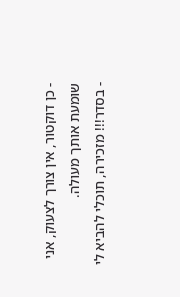- כן דוקטור, אין צורך לצעוק, אני שומעת אותך מעולה.
- בסדר!!! מזכירה, תוכלי להביא לי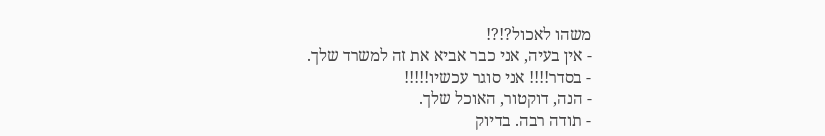משהו לאכול?!?!
- אין בעיה, אני כבר אביא את זה למשרד שלך.
- בסדר!!!! אני סוגר עכשיו!!!!!
- הנה, דוקטור, האוכל שלך.
- תודה רבה. בדיוק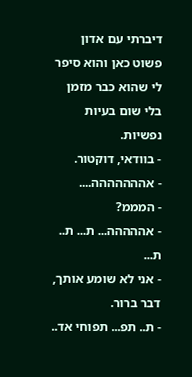דיברתי עם אדון פשוט כאן והוא סיפר לי שהוא כבר מזמן בלי שום בעיות נפשיות.
- בוודאי, דוקטור.
- אההההההה....
- המממ?
- אההההה... ת... ת.. ת...
- אני לא שומע אותך, דבר ברור.
- ת.. תפ... תפוחי אד..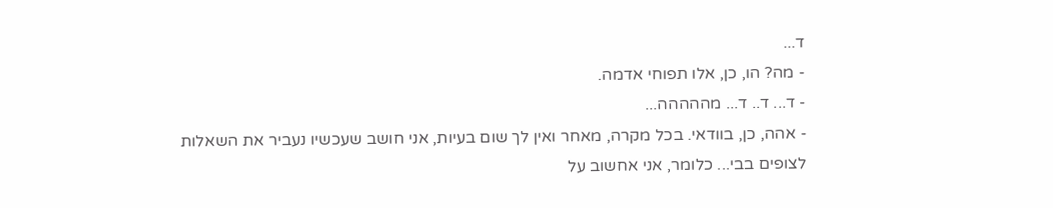ד...
- מה? הו, כן, אלו תפוחי אדמה.
- ד... ד.. ד... מההההה...
- אהה, כן, בוודאי. בכל מקרה, מאחר ואין לך שום בעיות, אני חושב שעכשיו נעביר את השאלות לצופים בבי... כלומר, אני אחשוב על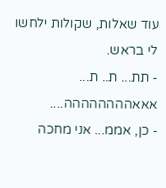עוד שאלות, שקולות ילחשו לי בראש.
- תת... ת.. ת... אאאהההההההה....
- כן, אממ... אני מחכה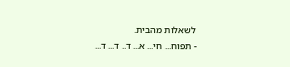לשאלות מהבית.
- תפוח... חי... א... ד.. ד... ד...